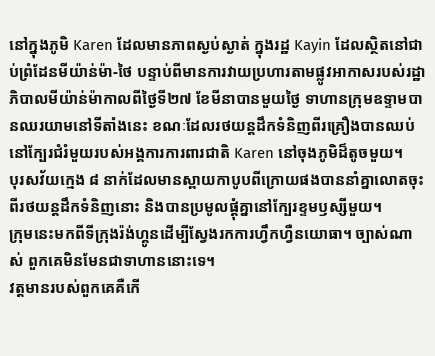នៅក្នុងភូមិ Karen ដែលមានភាពស្ងប់ស្ងាត់ ក្នុងរដ្ឋ Kayin ដែលស្ថិតនៅជាប់ព្រំដែនមីយ៉ាន់ម៉ា-ថៃ បន្ទាប់ពីមានការវាយប្រហារតាមផ្លូវអាកាសរបស់រដ្ឋាភិបាលមីយ៉ាន់ម៉ាកាលពីថ្ងៃទី២៧ ខែមីនាបានមួយថ្ងៃ ទាហានក្រុមឧទ្ទាមបានឈរយាមនៅទីតាំងនេះ ខណៈដែលរថយន្តដឹកទំនិញពីរគ្រឿងបានឈប់នៅក្បែរជំរំមួយរបស់អង្គការការពារជាតិ Karen នៅចុងភូមិដ៏តូចមួយ។
បុរសវ័យក្មេង ៨ នាក់ដែលមានស្ពាយកាបូបពីក្រោយផងបាននាំគ្នាលោតចុះពីរថយន្តដឹកទំនិញនោះ និងបានប្រមូលផ្តុំគ្នានៅក្បែរខ្ទមឫស្សីមួយ។
ក្រុមនេះមកពីទីក្រុងរ៉ង់ហ្គូនដើម្បីស្វែងរកការហ្វឹកហ្វឺនយោធា។ ច្បាស់ណាស់ ពួកគេមិនមែនជាទាហាននោះទេ។
វត្តមានរបស់ពួកគេគឺកើ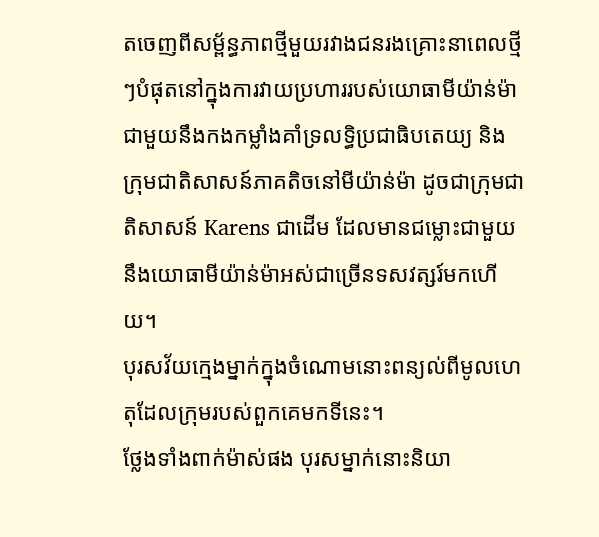តចេញពីសម្ព័ន្ធភាពថ្មីមួយរវាងជនរងគ្រោះនាពេលថ្មីៗបំផុតនៅក្នុងការវាយប្រហាររបស់យោធាមីយ៉ាន់ម៉ា ជាមួយនឹងកងកម្លាំងគាំទ្រលទ្ធិប្រជាធិបតេយ្យ និងក្រុមជាតិសាសន៍ភាគតិចនៅមីយ៉ាន់ម៉ា ដូចជាក្រុមជាតិសាសន៍ Karens ជាដើម ដែលមានជម្លោះជាមួយនឹងយោធាមីយ៉ាន់ម៉ាអស់ជាច្រើនទសវត្សរ៍មកហើយ។
បុរសវ័យក្មេងម្នាក់ក្នុងចំណោមនោះពន្យល់ពីមូលហេតុដែលក្រុមរបស់ពួកគេមកទីនេះ។
ថ្លែងទាំងពាក់ម៉ាស់ផង បុរសម្នាក់នោះនិយា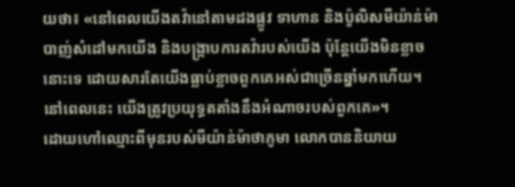យថា៖ «នៅពេលយើងតវ៉ានៅតាមដងផ្លូវ ទាហាន និងប៉ូលិសមីយ៉ាន់ម៉ាបាញ់សំដៅមកយើង និងបង្ក្រាបការតវ៉ារបស់យើង ប៉ុន្តែយើងមិនខ្លាចនោះទេ ដោយសារតែយើងធ្លាប់ខ្លាចពួកគេអស់ជាច្រើនឆ្នាំមកហើយ។ នៅពេលនេះ យើងត្រូវប្រយុទ្ធតតាំងនឹងអំណាចរបស់ពួកគេ»។
ដោយហៅឈ្មោះពីមុនរបស់មីយ៉ាន់ម៉ាថាភូមា លោកបាននិយាយ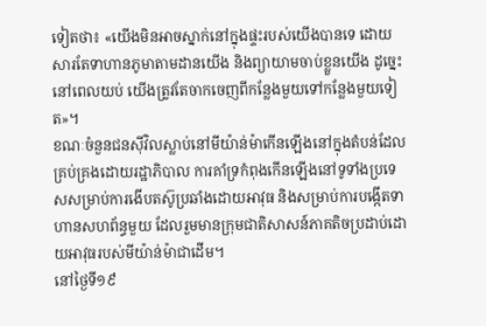ទៀតថា៖ «យើងមិនអាចស្នាក់នៅក្នុងផ្ទះរបស់យើងបានទេ ដោយសារតែទាហានភូមាតាមដានយើង និងព្យាយាមចាប់ខ្លួនយើង ដូច្នេះនៅពេលយប់ យើងត្រូវតែចាកចេញពីកន្លែងមួយទៅកន្លែងមួយទៀត»។
ខណៈចំនួនជនស៊ីវិលស្លាប់នៅមីយ៉ាន់ម៉ាកើនឡើងនៅក្នុងតំបន់ដែលគ្រប់គ្រងដោយរដ្ឋាភិបាល ការគាំទ្រកំពុងកើនឡើងនៅទូទាំងប្រទេសសម្រាប់ការងើបតស៊ូប្រឆាំងដោយអាវុធ និងសម្រាប់ការបង្កើតទាហានសហព័ន្ធមួយ ដែលរួមមានក្រុមជាតិសាសន៍ភាគតិចប្រដាប់ដោយអាវុធរបស់មីយ៉ាន់ម៉ាជាដើម។
នៅថ្ងៃទី១៩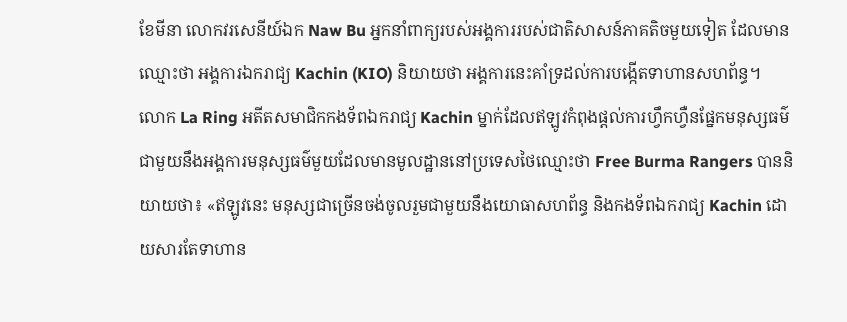ខែមីនា លោកវរសេនីយ៍ឯក Naw Bu អ្នកនាំពាក្យរបស់អង្គការរបស់ជាតិសាសន៍ភាគតិចមួយទៀត ដែលមានឈ្មោះថា អង្គការឯករាជ្យ Kachin (KIO) និយាយថា អង្គការនេះគាំទ្រដល់ការបង្កើតទាហានសហព័ន្ធ។
លោក La Ring អតីតសមាជិកកងទ័ពឯករាជ្យ Kachin ម្នាក់ដែលឥឡូវកំពុងផ្តល់ការហ្វឹកហ្វឺនផ្នែកមនុស្សធម៌ជាមួយនឹងអង្គការមនុស្សធម៌មួយដែលមានមូលដ្ឋាននៅប្រទេសថៃឈ្មោះថា Free Burma Rangers បាននិយាយថា៖ «ឥឡូវនេះ មនុស្សជាច្រើនចង់ចូលរួមជាមួយនឹងយោធាសហព័ន្ធ និងកងទ័ពឯករាជ្យ Kachin ដោយសារតែទាហាន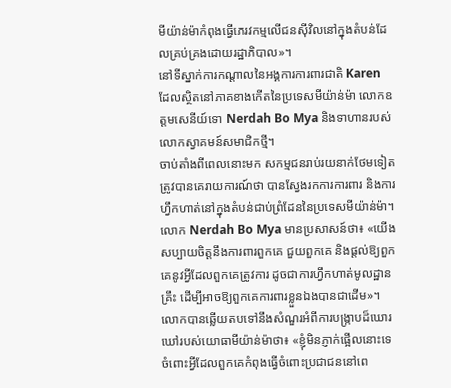មីយ៉ាន់ម៉ាកំពុងធ្វើភេរវកម្មលើជនស៊ីវិលនៅក្នុងតំបន់ដែលគ្រប់គ្រងដោយរដ្ឋាភិបាល»។
នៅទីស្នាក់ការកណ្តាលនៃអង្គការការពារជាតិ Karen ដែលស្ថិតនៅភាគខាងកើតនៃប្រទេសមីយ៉ាន់ម៉ា លោកឧត្តមសេនីយ៍ទោ Nerdah Bo Mya និងទាហានរបស់លោកស្វាគមន៍សមាជិកថ្មី។
ចាប់តាំងពីពេលនោះមក សកម្មជនរាប់រយនាក់ថែមទៀតត្រូវបានគេរាយការណ៍ថា បានស្វែងរកការការពារ និងការហ្វឹកហាត់នៅក្នុងតំបន់ជាប់ព្រំដែននៃប្រទេសមីយ៉ាន់ម៉ា។
លោក Nerdah Bo Mya មានប្រសាសន៍ថា៖ «យើងសប្បាយចិត្តនឹងការពារពួកគេ ជួយពួកគេ និងផ្តល់ឱ្យពួកគេនូវអ្វីដែលពួកគេត្រូវការ ដូចជាការហ្វឹកហាត់មូលដ្ឋានគ្រឹះ ដើម្បីអាចឱ្យពួកគេការពារខ្លួនឯងបានជាដើម»។
លោកបានឆ្លើយតបទៅនឹងសំណួរអំពីការបង្ក្រាបដ៏ឃោរឃៅរបស់យោធាមីយ៉ាន់ម៉ាថា៖ «ខ្ញុំមិនភ្ញាក់ផ្អើលនោះទេចំពោះអ្វីដែលពួកគេកំពុងធ្វើចំពោះប្រជាជននៅពេ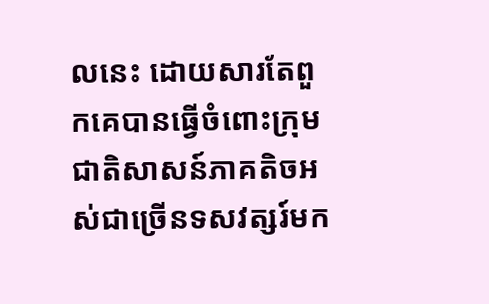លនេះ ដោយសារតែពួកគេបានធ្វើចំពោះក្រុមជាតិសាសន៍ភាគតិចអស់ជាច្រើនទសវត្សរ៍មក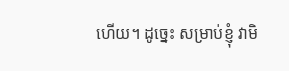ហើយ។ ដូច្នេះ សម្រាប់ខ្ញុំ វាមិ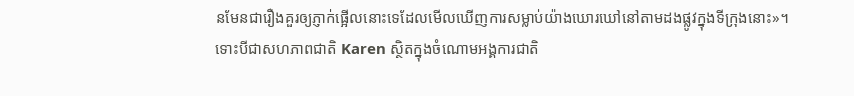នមែនជារឿងគួរឲ្យភ្ញាក់ផ្អើលនោះទេដែលមើលឃើញការសម្លាប់យ៉ាងឃោរឃៅនៅតាមដងផ្លូវក្នុងទីក្រុងនោះ»។
ទោះបីជាសហភាពជាតិ Karen ស្ថិតក្នុងចំណោមអង្គការជាតិ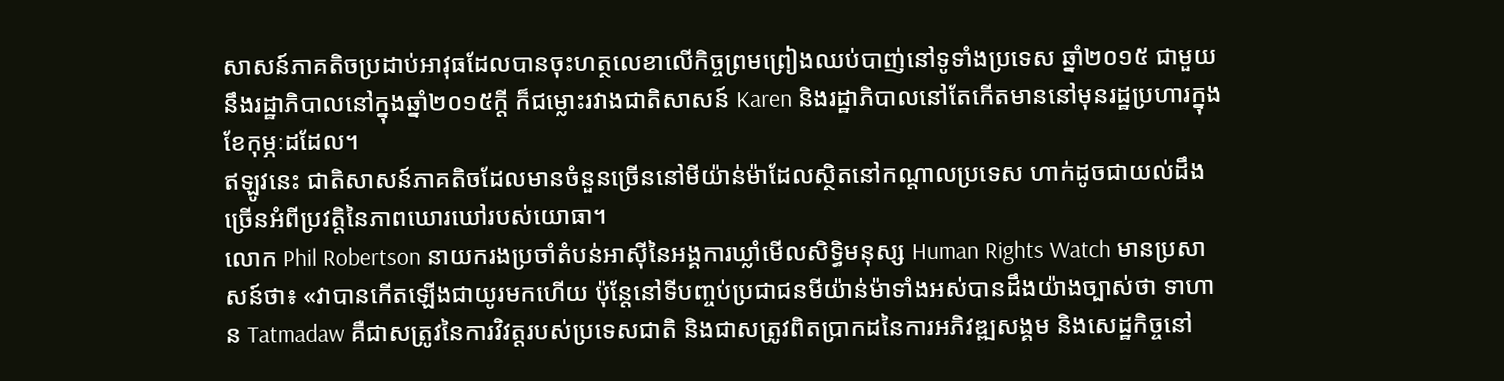សាសន៍ភាគតិចប្រដាប់អាវុធដែលបានចុះហត្ថលេខាលើកិច្ចព្រមព្រៀងឈប់បាញ់នៅទូទាំងប្រទេស ឆ្នាំ២០១៥ ជាមួយនឹងរដ្ឋាភិបាលនៅក្នុងឆ្នាំ២០១៥ក្តី ក៏ជម្លោះរវាងជាតិសាសន៍ Karen និងរដ្ឋាភិបាលនៅតែកើតមាននៅមុនរដ្ឋប្រហារក្នុងខែកុម្ភៈដដែល។
ឥឡូវនេះ ជាតិសាសន៍ភាគតិចដែលមានចំនួនច្រើននៅមីយ៉ាន់ម៉ាដែលស្ថិតនៅកណ្តាលប្រទេស ហាក់ដូចជាយល់ដឹងច្រើនអំពីប្រវត្តិនៃភាពឃោរឃៅរបស់យោធា។
លោក Phil Robertson នាយករងប្រចាំតំបន់អាស៊ីនៃអង្គការឃ្លាំមើលសិទ្ធិមនុស្ស Human Rights Watch មានប្រសាសន៍ថា៖ «វាបានកើតឡើងជាយូរមកហើយ ប៉ុន្តែនៅទីបញ្ចប់ប្រជាជនមីយ៉ាន់ម៉ាទាំងអស់បានដឹងយ៉ាងច្បាស់ថា ទាហាន Tatmadaw គឺជាសត្រូវនៃការវិវត្តរបស់ប្រទេសជាតិ និងជាសត្រូវពិតប្រាកដនៃការអភិវឌ្ឍសង្គម និងសេដ្ឋកិច្ចនៅ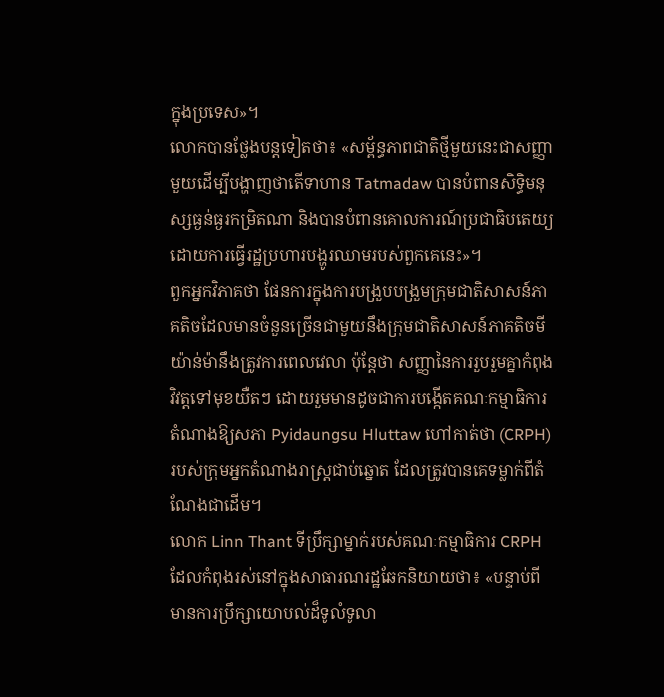ក្នុងប្រទេស»។
លោកបានថ្លែងបន្តទៀតថា៖ «សម្ព័ន្ធភាពជាតិថ្មីមួយនេះជាសញ្ញាមួយដើម្បីបង្ហាញថាតើទាហាន Tatmadaw បានបំពានសិទ្ធិមនុស្សធ្ងន់ធ្ងរកម្រិតណា និងបានបំពានគោលការណ៍ប្រជាធិបតេយ្យ ដោយការធ្វើរដ្ឋប្រហារបង្ហូរឈាមរបស់ពួកគេនេះ»។
ពួកអ្នកវិភាគថា ផែនការក្នុងការបង្រួបបង្រួមក្រុមជាតិសាសន៍ភាគតិចដែលមានចំនួនច្រើនជាមួយនឹងក្រុមជាតិសាសន៍ភាគតិចមីយ៉ាន់ម៉ានឹងត្រូវការពេលវេលា ប៉ុន្តែថា សញ្ញានៃការរួបរួមគ្នាកំពុងវិវត្តទៅមុខយឺតៗ ដោយរួមមានដូចជាការបង្កើតគណៈកម្មាធិការតំណាងឱ្យសភា Pyidaungsu Hluttaw ហៅកាត់ថា (CRPH) របស់ក្រុមអ្នកតំណាងរាស្ត្រជាប់ឆ្នោត ដែលត្រូវបានគេទម្លាក់ពីតំណែងជាដើម។
លោក Linn Thant ទីប្រឹក្សាម្នាក់របស់គណៈកម្មាធិការ CRPH ដែលកំពុងរស់នៅក្នុងសាធារណរដ្ឋឆែកនិយាយថា៖ «បន្ទាប់ពីមានការប្រឹក្សាយោបល់ដ៏ទូលំទូលា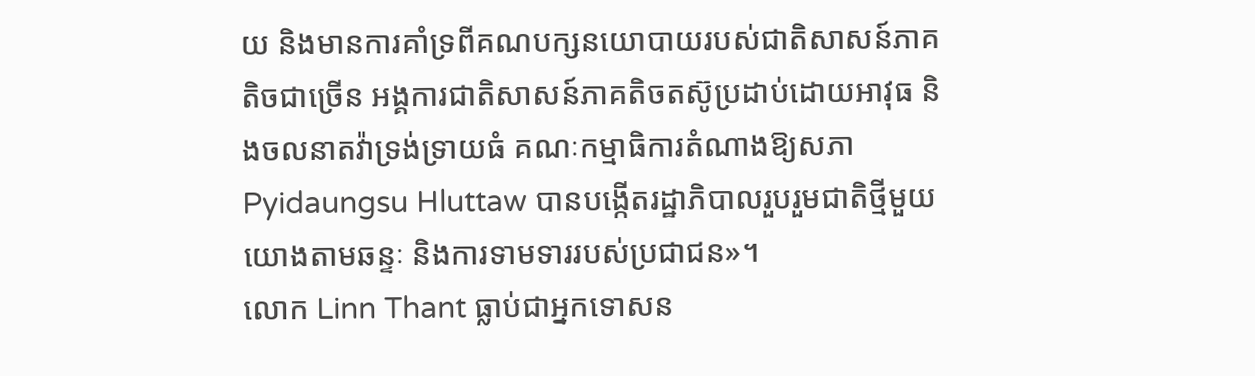យ និងមានការគាំទ្រពីគណបក្សនយោបាយរបស់ជាតិសាសន៍ភាគតិចជាច្រើន អង្គការជាតិសាសន៍ភាគតិចតស៊ូប្រដាប់ដោយអាវុធ និងចលនាតវ៉ាទ្រង់ទ្រាយធំ គណៈកម្មាធិការតំណាងឱ្យសភា Pyidaungsu Hluttaw បានបង្កើតរដ្ឋាភិបាលរួបរួមជាតិថ្មីមួយយោងតាមឆន្ទៈ និងការទាមទាររបស់ប្រជាជន»។
លោក Linn Thant ធ្លាប់ជាអ្នកទោសន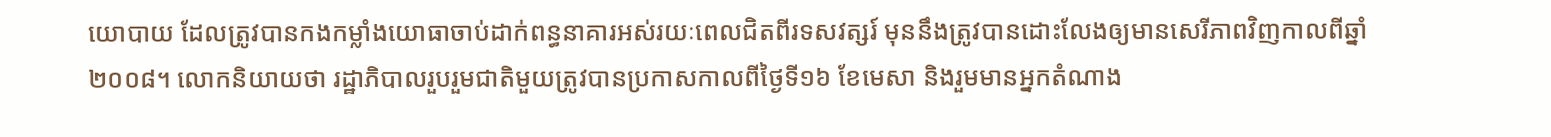យោបាយ ដែលត្រូវបានកងកម្លាំងយោធាចាប់ដាក់ពន្ធនាគារអស់រយៈពេលជិតពីរទសវត្សរ៍ មុននឹងត្រូវបានដោះលែងឲ្យមានសេរីភាពវិញកាលពីឆ្នាំ២០០៨។ លោកនិយាយថា រដ្ឋាភិបាលរួបរួមជាតិមួយត្រូវបានប្រកាសកាលពីថ្ងៃទី១៦ ខែមេសា និងរួមមានអ្នកតំណាង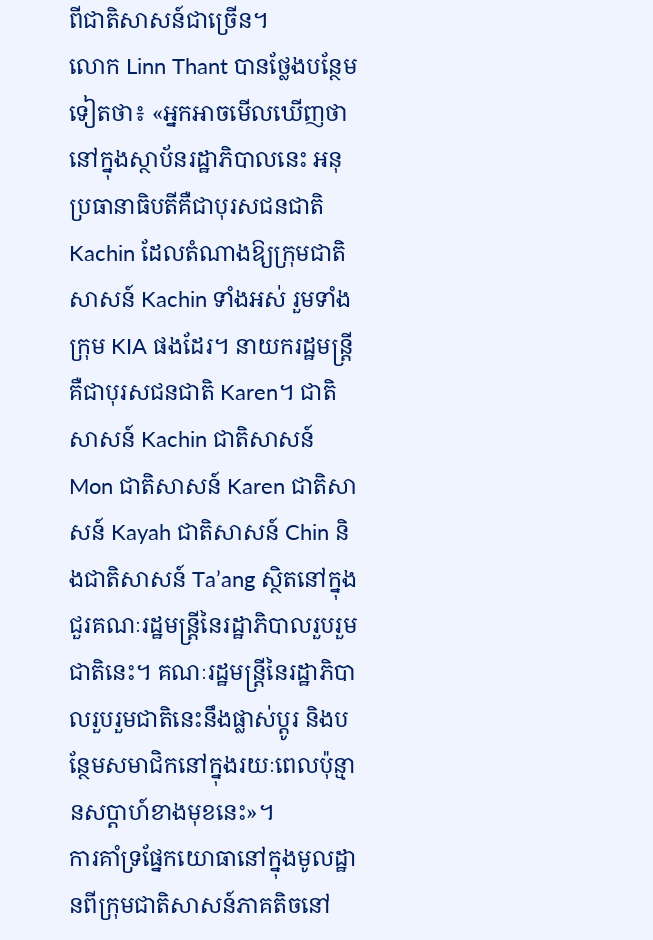ពីជាតិសាសន៍ជាច្រើន។
លោក Linn Thant បានថ្លែងបន្ថែមទៀតថា៖ «អ្នកអាចមើលឃើញថា នៅក្នុងស្ថាប័នរដ្ឋាភិបាលនេះ អនុប្រធានាធិបតីគឺជាបុរសជនជាតិ Kachin ដែលតំណាងឱ្យក្រុមជាតិសាសន៍ Kachin ទាំងអស់ រួមទាំងក្រុម KIA ផងដែរ។ នាយករដ្ឋមន្ត្រីគឺជាបុរសជនជាតិ Karen។ ជាតិសាសន៍ Kachin ជាតិសាសន៍ Mon ជាតិសាសន៍ Karen ជាតិសាសន៍ Kayah ជាតិសាសន៍ Chin និងជាតិសាសន៍ Ta’ang ស្ថិតនៅក្នុងជួរគណៈរដ្ឋមន្ត្រីនៃរដ្ឋាភិបាលរួបរួមជាតិនេះ។ គណៈរដ្ឋមន្ត្រីនៃរដ្ឋាភិបាលរួបរួមជាតិនេះនឹងផ្លាស់ប្តូរ និងបន្ថែមសមាជិកនៅក្នុងរយៈពេលប៉ុន្មានសប្តាហ៍ខាងមុខនេះ»។
ការគាំទ្រផ្នែកយោធានៅក្នុងមូលដ្ឋានពីក្រុមជាតិសាសន៍ភាគតិចនៅ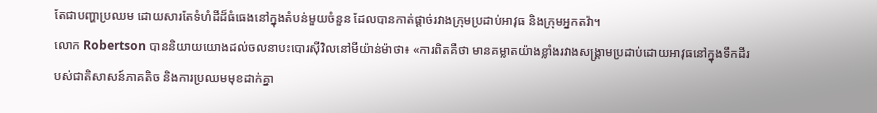តែជាបញ្ហាប្រឈម ដោយសារតែទំហំដីដ៏ធំធេងនៅក្នុងតំបន់មួយចំនួន ដែលបានកាត់ផ្ដាច់រវាងក្រុមប្រដាប់អាវុធ និងក្រុមអ្នកតវ៉ា។
លោក Robertson បាននិយាយយោងដល់ចលនាបះបោរស៊ីវិលនៅមីយ៉ាន់ម៉ាថា៖ «ការពិតគឺថា មានគម្លាតយ៉ាងខ្លាំងរវាងសង្គ្រាមប្រដាប់ដោយអាវុធនៅក្នុងទឹកដីរបស់ជាតិសាសន៍ភាគតិច និងការប្រឈមមុខដាក់គ្នា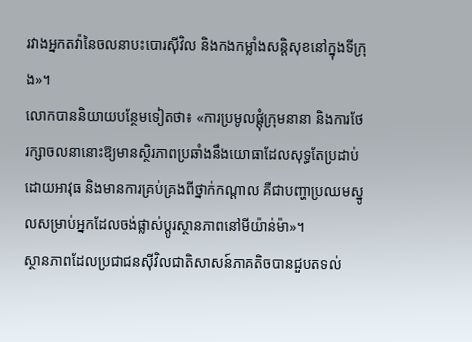រវាងអ្នកតវ៉ានៃចលនាបះបោរស៊ីវិល និងកងកម្លាំងសន្តិសុខនៅក្នុងទីក្រុង»។
លោកបាននិយាយបន្ថែមទៀតថា៖ «ការប្រមូលផ្ដុំក្រុមនានា និងការថែរក្សាចលនានោះឱ្យមានស្ថិរភាពប្រឆាំងនឹងយោធាដែលសុទ្ធតែប្រដាប់ដោយអាវុធ និងមានការគ្រប់គ្រងពីថ្នាក់កណ្តាល គឺជាបញ្ហាប្រឈមស្នូលសម្រាប់អ្នកដែលចង់ផ្លាស់ប្តូរស្ថានភាពនៅមីយ៉ាន់ម៉ា»។
ស្ថានភាពដែលប្រជាជនស៊ីវិលជាតិសាសន៍ភាគតិចបានជួបតទល់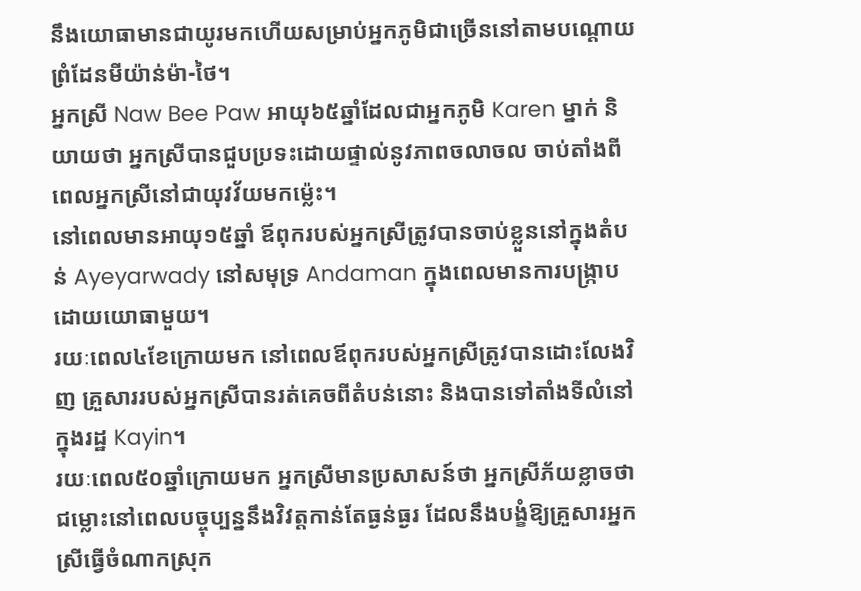នឹងយោធាមានជាយូរមកហើយសម្រាប់អ្នកភូមិជាច្រើននៅតាមបណ្តោយព្រំដែនមីយ៉ាន់ម៉ា-ថៃ។
អ្នកស្រី Naw Bee Paw អាយុ៦៥ឆ្នាំដែលជាអ្នកភូមិ Karen ម្នាក់ និយាយថា អ្នកស្រីបានជួបប្រទះដោយផ្ទាល់នូវភាពចលាចល ចាប់តាំងពីពេលអ្នកស្រីនៅជាយុវវ័យមកម៉្លេះ។
នៅពេលមានអាយុ១៥ឆ្នាំ ឪពុករបស់អ្នកស្រីត្រូវបានចាប់ខ្លួននៅក្នុងតំបន់ Ayeyarwady នៅសមុទ្រ Andaman ក្នុងពេលមានការបង្ក្រាបដោយយោធាមួយ។
រយៈពេល៤ខែក្រោយមក នៅពេលឪពុករបស់អ្នកស្រីត្រូវបានដោះលែងវិញ គ្រួសាររបស់អ្នកស្រីបានរត់គេចពីតំបន់នោះ និងបានទៅតាំងទីលំនៅក្នុងរដ្ឋ Kayin។
រយៈពេល៥០ឆ្នាំក្រោយមក អ្នកស្រីមានប្រសាសន៍ថា អ្នកស្រីភ័យខ្លាចថា ជម្លោះនៅពេលបច្ចុប្បន្ននឹងវិវត្តកាន់តែធ្ងន់ធ្ងរ ដែលនឹងបង្ខំឱ្យគ្រួសារអ្នកស្រីធ្វើចំណាកស្រុក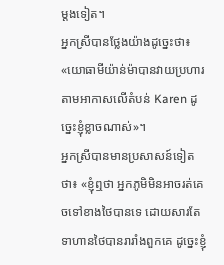ម្តងទៀត។
អ្នកស្រីបានថ្លែងយ៉ាងដូច្នេះថា៖ «យោធាមីយ៉ាន់ម៉ាបានវាយប្រហារតាមអាកាសលើតំបន់ Karen ដូច្នេះខ្ញុំខ្លាចណាស់»។
អ្នកស្រីបានមានប្រសាសន៍ទៀតថា៖ «ខ្ញុំឮថា អ្នកភូមិមិនអាចរត់គេចទៅខាងថៃបានទេ ដោយសារតែទាហានថៃបានរារាំងពួកគេ ដូច្នេះខ្ញុំ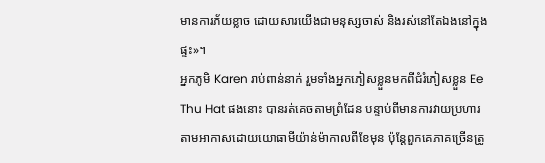មានការភ័យខ្លាច ដោយសារយើងជាមនុស្សចាស់ និងរស់នៅតែឯងនៅក្នុងផ្ទះ»។
អ្នកភូមិ Karen រាប់ពាន់នាក់ រួមទាំងអ្នកភៀសខ្លួនមកពីជំរំភៀសខ្លួន Ee Thu Hat ផងនោះ បានរត់គេចតាមព្រំដែន បន្ទាប់ពីមានការវាយប្រហារតាមអាកាសដោយយោធាមីយ៉ាន់ម៉ាកាលពីខែមុន ប៉ុន្តែពួកគេភាគច្រើនត្រូ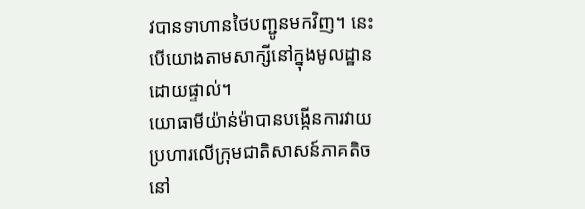វបានទាហានថៃបញ្ជូនមកវិញ។ នេះបើយោងតាមសាក្សីនៅក្នុងមូលដ្ឋានដោយផ្ទាល់។
យោធាមីយ៉ាន់ម៉ាបានបង្កើនការវាយប្រហារលើក្រុមជាតិសាសន៍ភាគតិចនៅ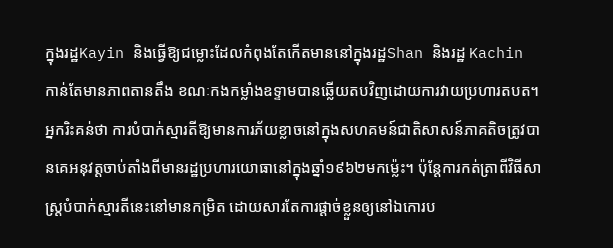ក្នុងរដ្ឋKayin និងធ្វើឱ្យជម្លោះដែលកំពុងតែកើតមាននៅក្នុងរដ្ឋShan និងរដ្ឋ Kachin កាន់តែមានភាពតានតឹង ខណៈកងកម្លាំងឧទ្ទាមបានឆ្លើយតបវិញដោយការវាយប្រហារតបត។
អ្នករិះគន់ថា ការបំបាក់ស្មារតីឱ្យមានការភ័យខ្លាចនៅក្នុងសហគមន៍ជាតិសាសន៍ភាគតិចត្រូវបានគេអនុវត្តចាប់តាំងពីមានរដ្ឋប្រហារយោធានៅក្នុងឆ្នាំ១៩៦២មកម៉្លេះ។ ប៉ុន្តែការកត់ត្រាពីវិធីសាស្ត្របំបាក់ស្មារតីនេះនៅមានកម្រិត ដោយសារតែការផ្តាច់ខ្លួនឲ្យនៅឯកោរប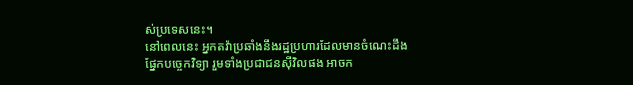ស់ប្រទេសនេះ។
នៅពេលនេះ អ្នកតវ៉ាប្រឆាំងនឹងរដ្ឋប្រហារដែលមានចំណេះដឹងផ្នែកបច្ចេកវិទ្យា រួមទាំងប្រជាជនស៊ីវិលផង អាចក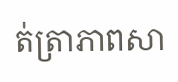ត់ត្រាភាពសា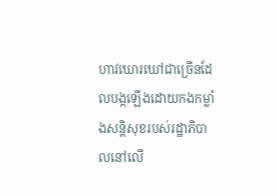ហាវឃោរឃៅជាច្រើនដែលបង្កឡើងដោយកងកម្លាំងសន្តិសុខរបស់រដ្ឋាភិបាលនៅលើ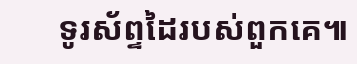ទូរស័ព្ទដៃរបស់ពួកគេ៕